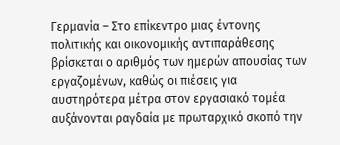Γερμανία – Στο επίκεντρο μιας έντονης πολιτικής και οικονομικής αντιπαράθεσης βρίσκεται ο αριθμός των ημερών απουσίας των εργαζομένων, καθώς οι πιέσεις για αυστηρότερα μέτρα στον εργασιακό τομέα αυξάνονται ραγδαία με πρωταρχικό σκοπό την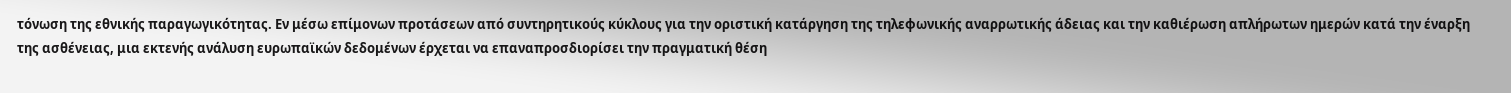τόνωση της εθνικής παραγωγικότητας. Εν μέσω επίμονων προτάσεων από συντηρητικούς κύκλους για την οριστική κατάργηση της τηλεφωνικής αναρρωτικής άδειας και την καθιέρωση απλήρωτων ημερών κατά την έναρξη της ασθένειας, μια εκτενής ανάλυση ευρωπαϊκών δεδομένων έρχεται να επαναπροσδιορίσει την πραγματική θέση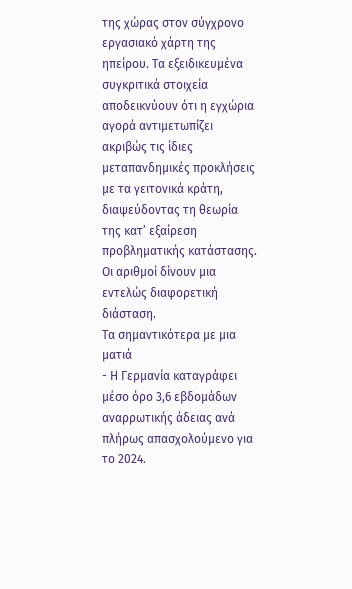της χώρας στον σύγχρονο εργασιακό χάρτη της ηπείρου. Τα εξειδικευμένα συγκριτικά στοιχεία αποδεικνύουν ότι η εγχώρια αγορά αντιμετωπίζει ακριβώς τις ίδιες μεταπανδημικές προκλήσεις με τα γειτονικά κράτη, διαψεύδοντας τη θεωρία της κατ’ εξαίρεση προβληματικής κατάστασης. Οι αριθμοί δίνουν μια εντελώς διαφορετική διάσταση.
Τα σημαντικότερα με μια ματιά
- Η Γερμανία καταγράφει μέσο όρο 3,6 εβδομάδων αναρρωτικής άδειας ανά πλήρως απασχολούμενο για το 2024.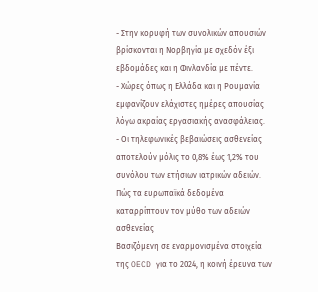- Στην κορυφή των συνολικών απουσιών βρίσκονται η Νορβηγία με σχεδόν έξι εβδομάδες και η Φινλανδία με πέντε.
- Χώρες όπως η Ελλάδα και η Ρουμανία εμφανίζουν ελάχιστες ημέρες απουσίας λόγω ακραίας εργασιακής ανασφάλειας.
- Οι τηλεφωνικές βεβαιώσεις ασθενείας αποτελούν μόλις το 0,8% έως 1,2% του συνόλου των ετήσιων ιατρικών αδειών.
Πώς τα ευρωπαϊκά δεδομένα καταρρίπτουν τον μύθο των αδειών ασθενείας
Βασιζόμενη σε εναρμονισμένα στοιχεία της OECD για το 2024, η κοινή έρευνα των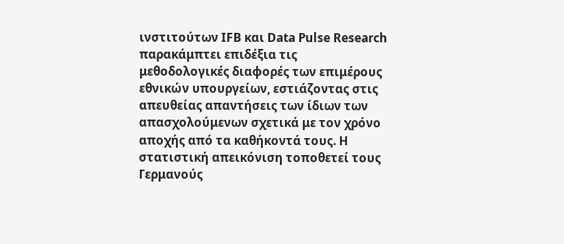ινστιτούτων IFB και Data Pulse Research παρακάμπτει επιδέξια τις μεθοδολογικές διαφορές των επιμέρους εθνικών υπουργείων, εστιάζοντας στις απευθείας απαντήσεις των ίδιων των απασχολούμενων σχετικά με τον χρόνο αποχής από τα καθήκοντά τους. Η στατιστική απεικόνιση τοποθετεί τους Γερμανούς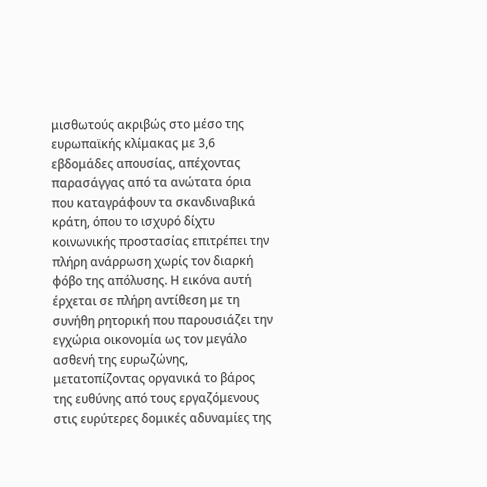μισθωτούς ακριβώς στο μέσο της ευρωπαϊκής κλίμακας με 3,6 εβδομάδες απουσίας, απέχοντας παρασάγγας από τα ανώτατα όρια που καταγράφουν τα σκανδιναβικά κράτη, όπου το ισχυρό δίχτυ κοινωνικής προστασίας επιτρέπει την πλήρη ανάρρωση χωρίς τον διαρκή φόβο της απόλυσης. Η εικόνα αυτή έρχεται σε πλήρη αντίθεση με τη συνήθη ρητορική που παρουσιάζει την εγχώρια οικονομία ως τον μεγάλο ασθενή της ευρωζώνης, μετατοπίζοντας οργανικά το βάρος της ευθύνης από τους εργαζόμενους στις ευρύτερες δομικές αδυναμίες της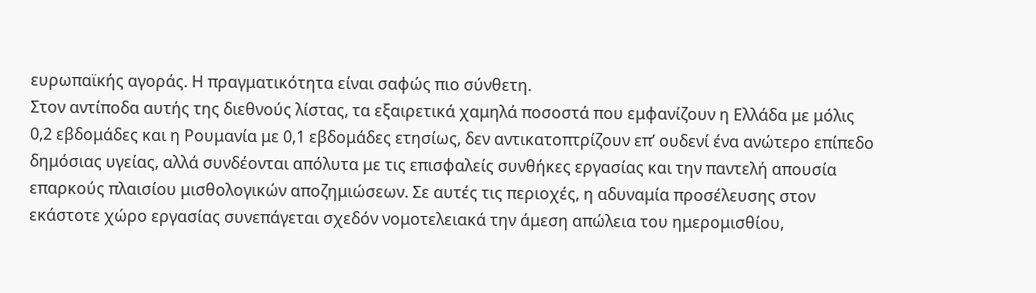ευρωπαϊκής αγοράς. Η πραγματικότητα είναι σαφώς πιο σύνθετη.
Στον αντίποδα αυτής της διεθνούς λίστας, τα εξαιρετικά χαμηλά ποσοστά που εμφανίζουν η Ελλάδα με μόλις 0,2 εβδομάδες και η Ρουμανία με 0,1 εβδομάδες ετησίως, δεν αντικατοπτρίζουν επ’ ουδενί ένα ανώτερο επίπεδο δημόσιας υγείας, αλλά συνδέονται απόλυτα με τις επισφαλείς συνθήκες εργασίας και την παντελή απουσία επαρκούς πλαισίου μισθολογικών αποζημιώσεων. Σε αυτές τις περιοχές, η αδυναμία προσέλευσης στον εκάστοτε χώρο εργασίας συνεπάγεται σχεδόν νομοτελειακά την άμεση απώλεια του ημερομισθίου,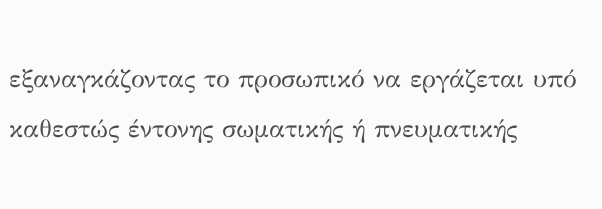εξαναγκάζοντας το προσωπικό να εργάζεται υπό καθεστώς έντονης σωματικής ή πνευματικής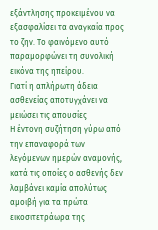εξάντλησης προκειμένου να εξασφαλίσει τα αναγκαία προς το ζην. Το φαινόμενο αυτό παραμορφώνει τη συνολική εικόνα της ηπείρου.
Γιατί η απλήρωτη άδεια ασθενείας αποτυγχάνει να μειώσει τις απουσίες
Η έντονη συζήτηση γύρω από την επαναφορά των λεγόμενων ημερών αναμονής, κατά τις οποίες ο ασθενής δεν λαμβάνει καμία απολύτως αμοιβή για τα πρώτα εικοσιτετράωρα της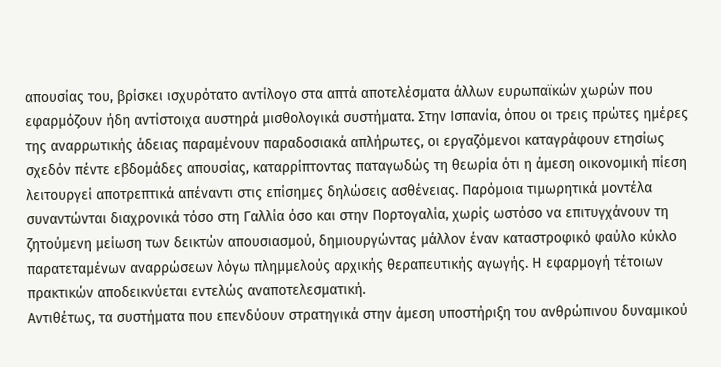απουσίας του, βρίσκει ισχυρότατο αντίλογο στα απτά αποτελέσματα άλλων ευρωπαϊκών χωρών που εφαρμόζουν ήδη αντίστοιχα αυστηρά μισθολογικά συστήματα. Στην Ισπανία, όπου οι τρεις πρώτες ημέρες της αναρρωτικής άδειας παραμένουν παραδοσιακά απλήρωτες, οι εργαζόμενοι καταγράφουν ετησίως σχεδόν πέντε εβδομάδες απουσίας, καταρρίπτοντας παταγωδώς τη θεωρία ότι η άμεση οικονομική πίεση λειτουργεί αποτρεπτικά απέναντι στις επίσημες δηλώσεις ασθένειας. Παρόμοια τιμωρητικά μοντέλα συναντώνται διαχρονικά τόσο στη Γαλλία όσο και στην Πορτογαλία, χωρίς ωστόσο να επιτυγχάνουν τη ζητούμενη μείωση των δεικτών απουσιασμού, δημιουργώντας μάλλον έναν καταστροφικό φαύλο κύκλο παρατεταμένων αναρρώσεων λόγω πλημμελούς αρχικής θεραπευτικής αγωγής. Η εφαρμογή τέτοιων πρακτικών αποδεικνύεται εντελώς αναποτελεσματική.
Αντιθέτως, τα συστήματα που επενδύουν στρατηγικά στην άμεση υποστήριξη του ανθρώπινου δυναμικού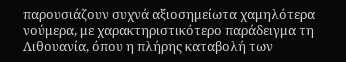παρουσιάζουν συχνά αξιοσημείωτα χαμηλότερα νούμερα, με χαρακτηριστικότερο παράδειγμα τη Λιθουανία, όπου η πλήρης καταβολή των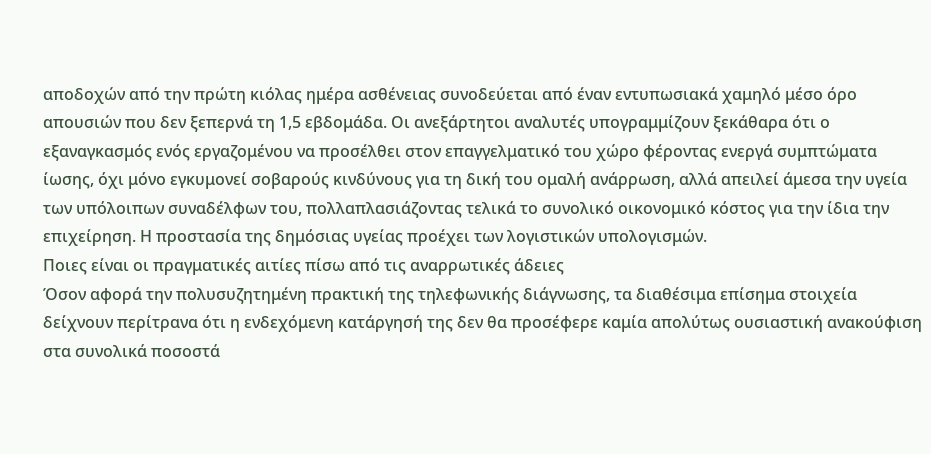αποδοχών από την πρώτη κιόλας ημέρα ασθένειας συνοδεύεται από έναν εντυπωσιακά χαμηλό μέσο όρο απουσιών που δεν ξεπερνά τη 1,5 εβδομάδα. Οι ανεξάρτητοι αναλυτές υπογραμμίζουν ξεκάθαρα ότι ο εξαναγκασμός ενός εργαζομένου να προσέλθει στον επαγγελματικό του χώρο φέροντας ενεργά συμπτώματα ίωσης, όχι μόνο εγκυμονεί σοβαρούς κινδύνους για τη δική του ομαλή ανάρρωση, αλλά απειλεί άμεσα την υγεία των υπόλοιπων συναδέλφων του, πολλαπλασιάζοντας τελικά το συνολικό οικονομικό κόστος για την ίδια την επιχείρηση. Η προστασία της δημόσιας υγείας προέχει των λογιστικών υπολογισμών.
Ποιες είναι οι πραγματικές αιτίες πίσω από τις αναρρωτικές άδειες
Όσον αφορά την πολυσυζητημένη πρακτική της τηλεφωνικής διάγνωσης, τα διαθέσιμα επίσημα στοιχεία δείχνουν περίτρανα ότι η ενδεχόμενη κατάργησή της δεν θα προσέφερε καμία απολύτως ουσιαστική ανακούφιση στα συνολικά ποσοστά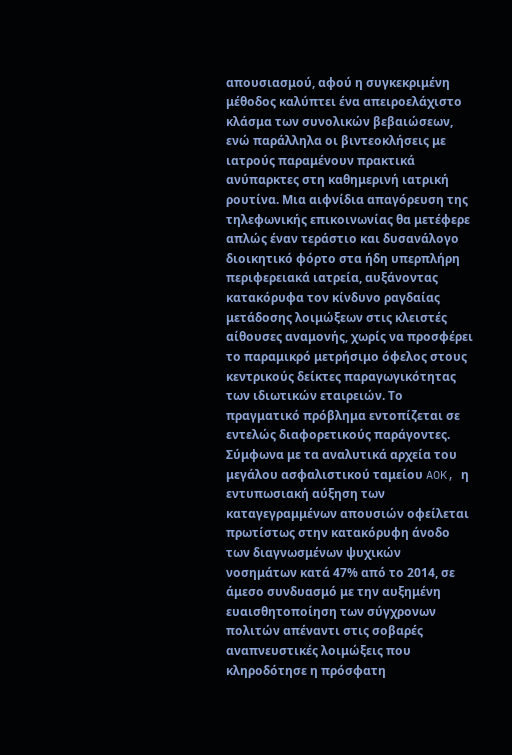απουσιασμού, αφού η συγκεκριμένη μέθοδος καλύπτει ένα απειροελάχιστο κλάσμα των συνολικών βεβαιώσεων, ενώ παράλληλα οι βιντεοκλήσεις με ιατρούς παραμένουν πρακτικά ανύπαρκτες στη καθημερινή ιατρική ρουτίνα. Μια αιφνίδια απαγόρευση της τηλεφωνικής επικοινωνίας θα μετέφερε απλώς έναν τεράστιο και δυσανάλογο διοικητικό φόρτο στα ήδη υπερπλήρη περιφερειακά ιατρεία, αυξάνοντας κατακόρυφα τον κίνδυνο ραγδαίας μετάδοσης λοιμώξεων στις κλειστές αίθουσες αναμονής, χωρίς να προσφέρει το παραμικρό μετρήσιμο όφελος στους κεντρικούς δείκτες παραγωγικότητας των ιδιωτικών εταιρειών. Το πραγματικό πρόβλημα εντοπίζεται σε εντελώς διαφορετικούς παράγοντες.
Σύμφωνα με τα αναλυτικά αρχεία του μεγάλου ασφαλιστικού ταμείου AOK, η εντυπωσιακή αύξηση των καταγεγραμμένων απουσιών οφείλεται πρωτίστως στην κατακόρυφη άνοδο των διαγνωσμένων ψυχικών νοσημάτων κατά 47% από το 2014, σε άμεσο συνδυασμό με την αυξημένη ευαισθητοποίηση των σύγχρονων πολιτών απέναντι στις σοβαρές αναπνευστικές λοιμώξεις που κληροδότησε η πρόσφατη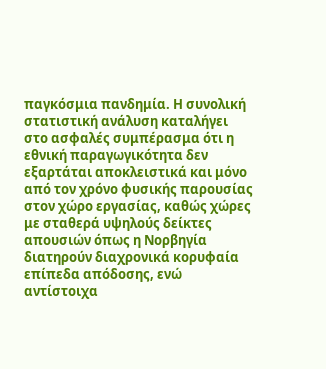παγκόσμια πανδημία. Η συνολική στατιστική ανάλυση καταλήγει στο ασφαλές συμπέρασμα ότι η εθνική παραγωγικότητα δεν εξαρτάται αποκλειστικά και μόνο από τον χρόνο φυσικής παρουσίας στον χώρο εργασίας, καθώς χώρες με σταθερά υψηλούς δείκτες απουσιών όπως η Νορβηγία διατηρούν διαχρονικά κορυφαία επίπεδα απόδοσης, ενώ αντίστοιχα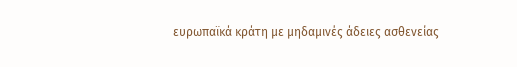ευρωπαϊκά κράτη με μηδαμινές άδειες ασθενείας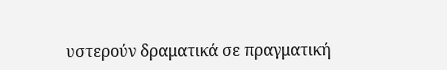υστερούν δραματικά σε πραγματική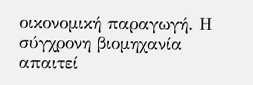οικονομική παραγωγή. Η σύγχρονη βιομηχανία απαιτεί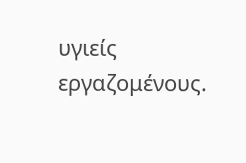υγιείς εργαζομένους.